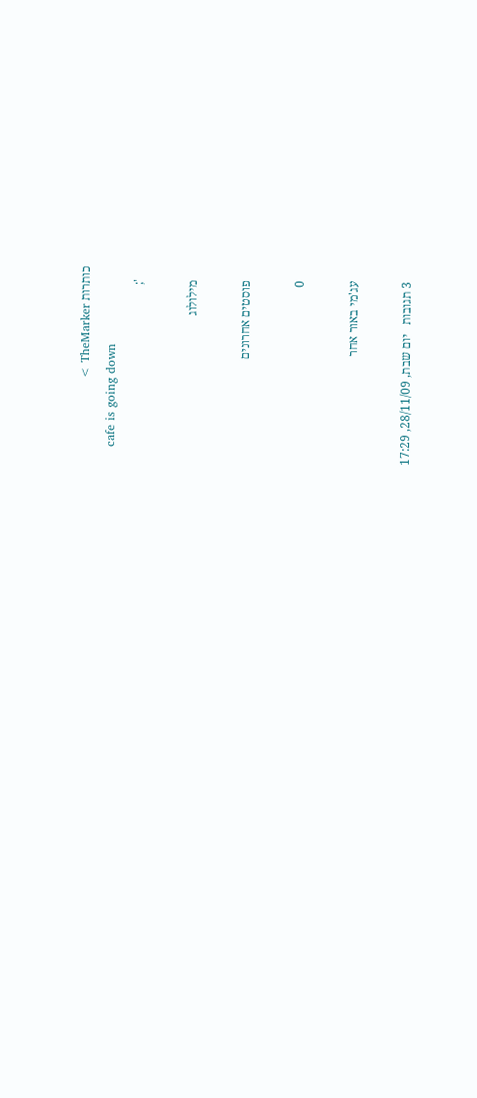כותרות TheMarker >
    cafe is going down
    ';

    מילולוג

    פוסטים אחרונים

    0

    עג'מי באור אחר

    3 תגובות   יום שבת, 28/11/09, 17:29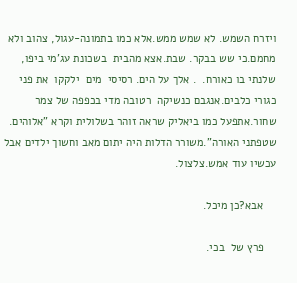ויזרח השמש. לא שמש ממש.אלא כמו בתמונה-עגול, צהוב ולא מחמם.כי שש בבקר. שבת.אצא מהבית  בשכונת עג'מי ביפו, שלנתי בו כאורח.  . אלך על הים. רסיסי  מים  ילקקו  את פני כגורי כלבים.אנגבם כנשיקה  רטובה מדי בכפפה של צמר שחור.אתפעל כמו ביאליק שראה זוהר בשלולית וקרא "אלוהים. שטפתני האורה".משורר הדלות היה יתום מאב וחשוך ילדים אבל עכשיו עוד אמש.צלצול.

    אבא?כן מיכל.

    פרץ של  בכי.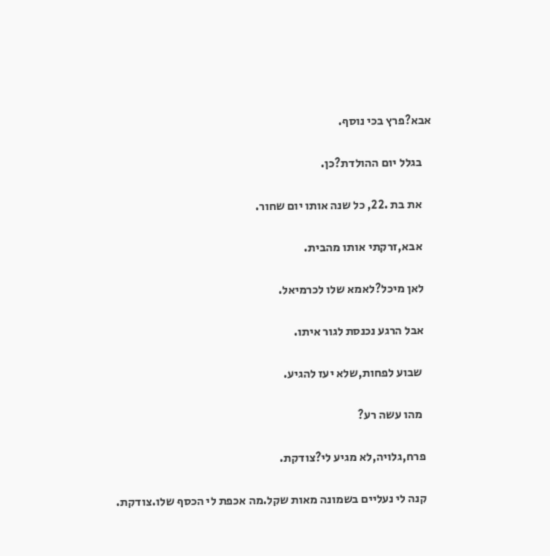אבא?פרץ בכי נוסף.

    בגלל יום ההולדת?כן.

    את בת .22, כל שנה אותו יום שחור.

    אבא,זרקתי אותו מהבית.

    לאן מיכל?לאמא שלו לכרמיאל.

    אבל הרגע נכנסת לגור איתו.

     שבוע לפחות,שלא יעז להגיע.

     מהו עשה רע?

    פרח,גלויה,לא מגיע לי?צודקת.

    קנה לי נעליים בשמונה מאות שקל.מה אכפת לי הכסף שלו.צודקת.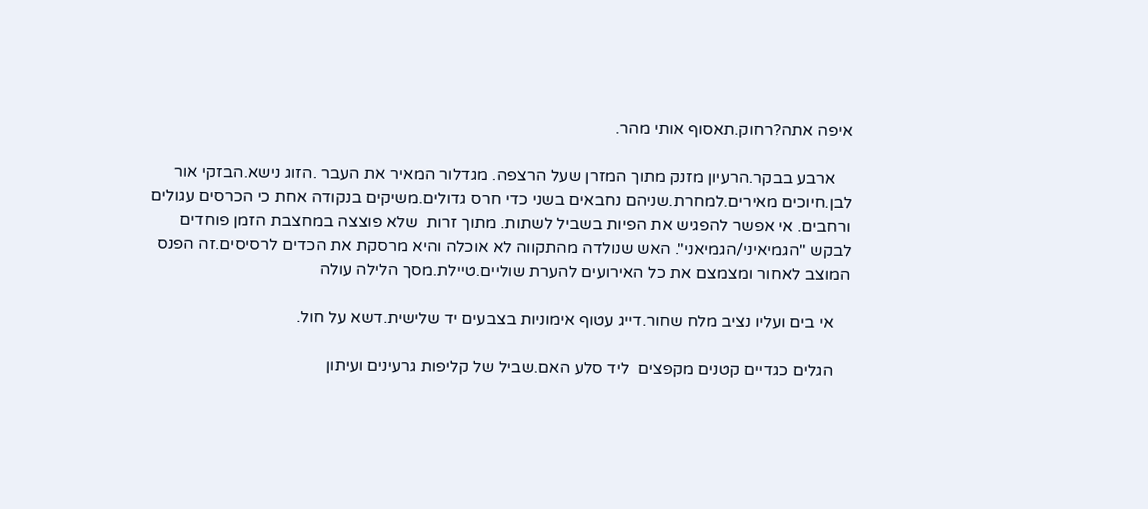איפה אתה?רחוק.תאסוף אותי מהר.

    ארבע בבקר.הרעיון מזנק מתוך המזרן שעל הרצפה. מגדלור המאיר את העבר .הזוג נישא.הבזקי אור לבן.חיוכים מאירים.למחרת.שניהם נחבאים בשני כדי חרס גדולים.משיקים בנקודה אחת כי הכרסים עגולים ורחבים. אי אפשר להפגיש את הפיות בשביל לשתות. מתוך זרות  שלא פוצצה במחצבת הזמן פוחדים לבקש "הגמיאיני/הגמיאני". האש שנולדה מהתקווה לא אוכלה והיא מרסקת את הכדים לרסיסים.זה הפנס המוצב לאחור ומצמצם את כל האירועים להערת שוליים.טיילת.מסך הלילה עולה

    אי בים ועליו נציב מלח שחור.דייג עטוף אימוניות בצבעים יד שלישית.דשא על חול.

    הגלים כגדיים קטנים מקפצים  ליד סלע האם.שביל של קליפות גרעינים ועיתון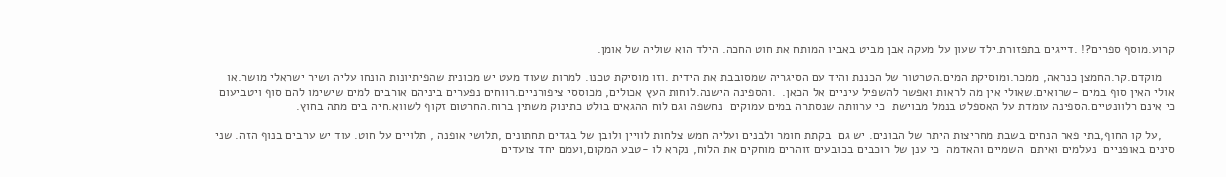קרוע.מוסף ספרים?! .דייגים בתפזורת.ילד שעון על מעקה אבן מביט באביו המותח את חוט החכה. הילד הוא שוליה של אומן.

    מוקדם.קר.החמצן כנראה, ממכר.ומוסיקת המים.הטרטור של הכננת והיד עם הסיגריה שמסובבת את הידית .וזו מוסיקת טכנו. למרות שעוד מעט יש מכונית שהפיתיונות הונחו עליה ושיר ישראלי מושר.או אולי האין סוף במים -שרואים.שאולי אין מה לראות ואפשר להשפיל עיניים אל הכאן.  .והספינה הישנה.לוחות העץ אכולים, מכוססי ציפורניים.רווחים נפערים ביניהם אורבים למים שישימו להם סוף ויטביעום כי אינם רלוונטיים.הספינה עומדת על האספלט בנמל מבוישת  כי ערוותה שנסתרה במים עמוקים  נחשפה וגם לוח ההגאים בולט כתינוק משתין ברוח.החרטום זקוף לשווא.חיה בים מתה בחוץ.

    ,על קו החוף,בתי פאר הנחים בשבת מחריצות היתר של הבונים. יש גם  בקתת חומר ולבנים ועליה חמש צלחות לוויין ולובן של בגדים תחתונים ,תלושי אופנה , תלויים על חוט. עוד יש ערבים בנוף הזה. שני סינים באופניים  נעלמים ואיתם  השמיים והאדמה  כי ענן של רוכבים בכובעים זוהרים מוחקים את הלוח, נקרא לו -טבע המקום,ועמם יחד צועדים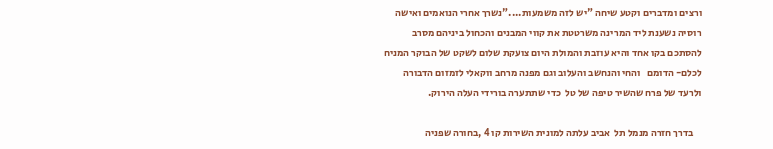ורצים ומדברים וקטע שיחה "יש לזה משמעות...."נשרך אחרי הנואמים ואישה רוסיה נשענת ליד המרינה משרטטת את קווי המבנים והכחול ביניהם מסרב להסתכם בקו אחד והיא עוזבת והמולת היום צועקת שלום לשקט של הבוקר המניח לכלם- הדומם   והחי והנחשב והעלוב וגם מפנה מרחב ווקאלי לזמזום הדבורה ולרעד של פרח שהשיר טיפה של טל  כדי שתתערה בורידי העלה הירוק.

    בדרך חזרה מנמל תל  אביב עלתה למונית השירות קו 4 ,בחורה שפניה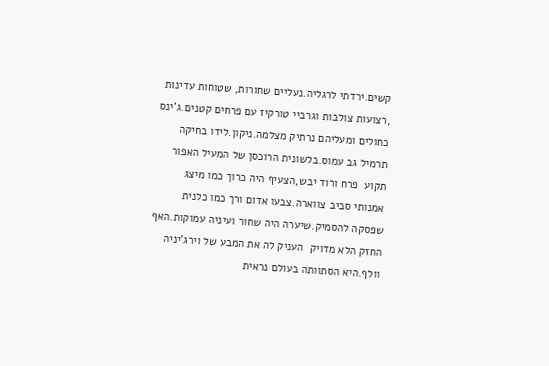קשים.ירדתי לרגליה.נעליים שחורות, שטוחות עדינות ,רצועות צולבות וגרביי טורקיז עם פרחים קטנים.ג'ינס כחולים ומעליהם נרתיק מצלמה.ניקון.לידו בחיקה תרמיל גב עמוס.בלשונית הרוכסן של המעיל האפור תקוע  פרח ורוד יבש,הצעיף היה כרוך כמו מיצג אמנותי סביב צווארה.צבעו אדום ורך כמו כלנית שפסקה להסמיק.שיערה היה שחור ועיניה עמוקות.האף החזק הלא מדויק  העניק לה את המבע של וירג'יניה וולף.היא הסתוותה בעולם נראית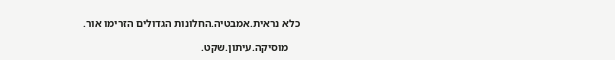כלא נראית.אמבטיה.החלונות הגדולים הזרימו אור.

    מוסיקה.עיתון.שקט.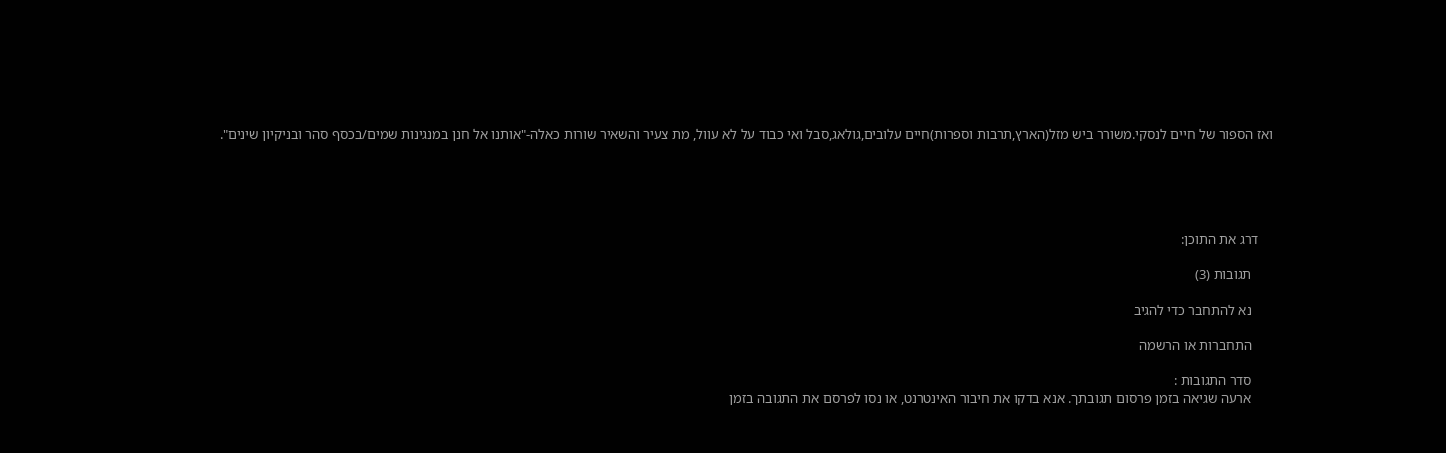ואז הספור של חיים לנסקי.משורר ביש מזל(הארץ,תרבות וספרות)חיים עלובים,גולאג,סבל ואי כבוד על לא עוול, מת צעיר והשאיר שורות כאלה-"אותנו אל חנן במנגינות שמים/בכסף סהר ובניקיון שינים".





    דרג את התוכן:

      תגובות (3)

      נא להתחבר כדי להגיב

      התחברות או הרשמה

      סדר התגובות :
      ארעה שגיאה בזמן פרסום תגובתך. אנא בדקו את חיבור האינטרנט, או נסו לפרסם את התגובה בזמן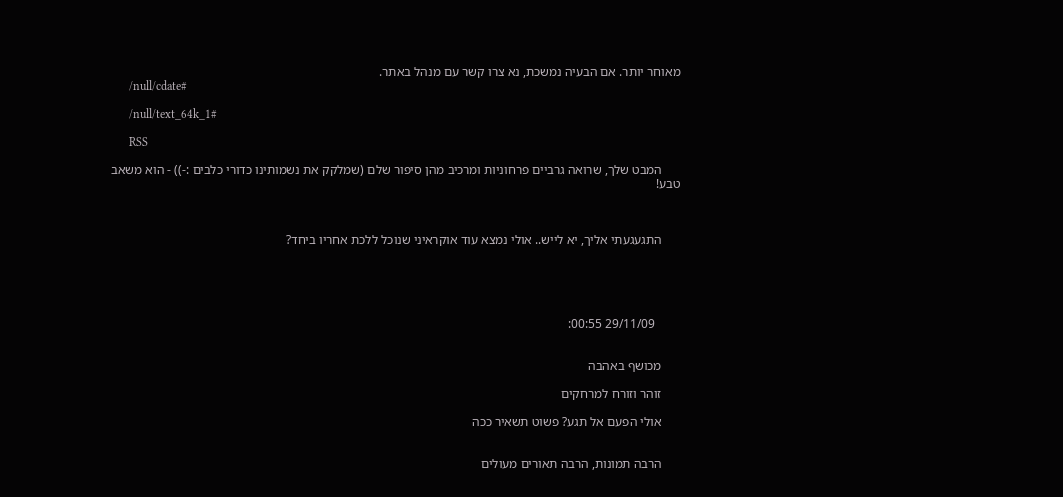מאוחר יותר. אם הבעיה נמשכת, נא צרו קשר עם מנהל באתר.
      /null/cdate#

      /null/text_64k_1#

      RSS

      המבט שלך, שרואה גרביים פרחוניות ומרכיב מהן סיפור שלם (שמלקק את נשמותינו כדורי כלבים :-)) - הוא משאב טבע!



      התגעגעתי אליך, יא לייש.. אולי נמצא עוד אוקראיני שנוכל ללכת אחריו ביחד?





        29/11/09 00:55:


      מכושף באהבה

      זוהר וזורח למרחקים

      אולי הפעם אל תגע? פשוט תשאיר ככה


      הרבה תמונות, הרבה תאורים מעולים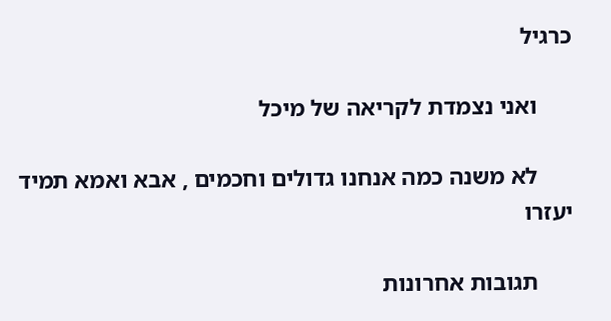כרגיל

      ואני נצמדת לקריאה של מיכל

      לא משנה כמה אנחנו גדולים וחכמים , אבא ואמא תמיד יעזרו

      תגובות אחרונות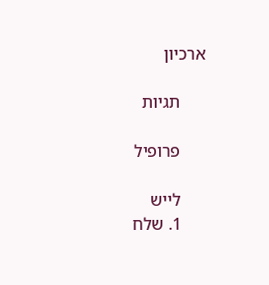ארכיון

      תגיות

      פרופיל

      לייש
      1. שלח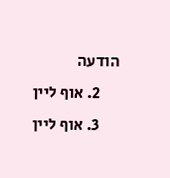הודעה
      2. אוף ליין
      3. אוף ליין